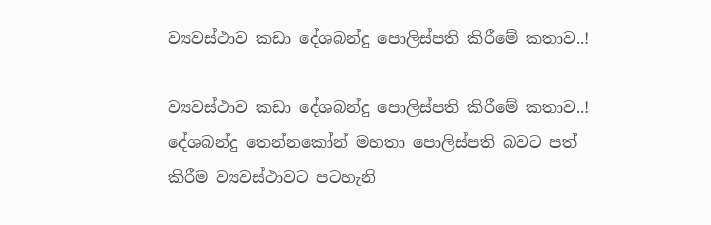ව්‍යවස්ථාව කඩා දේශබන්දු පොලිස්පති කිරීමේ කතාව..!

ව්‍යවස්ථාව කඩා දේශබන්දු පොලිස්පති කිරීමේ කතාව..!
දේශබන්දු තෙන්නකෝන් මහතා පොලිස්පති බවට පත් කිරීම ව්‍යවස්ථාවට පටහැනි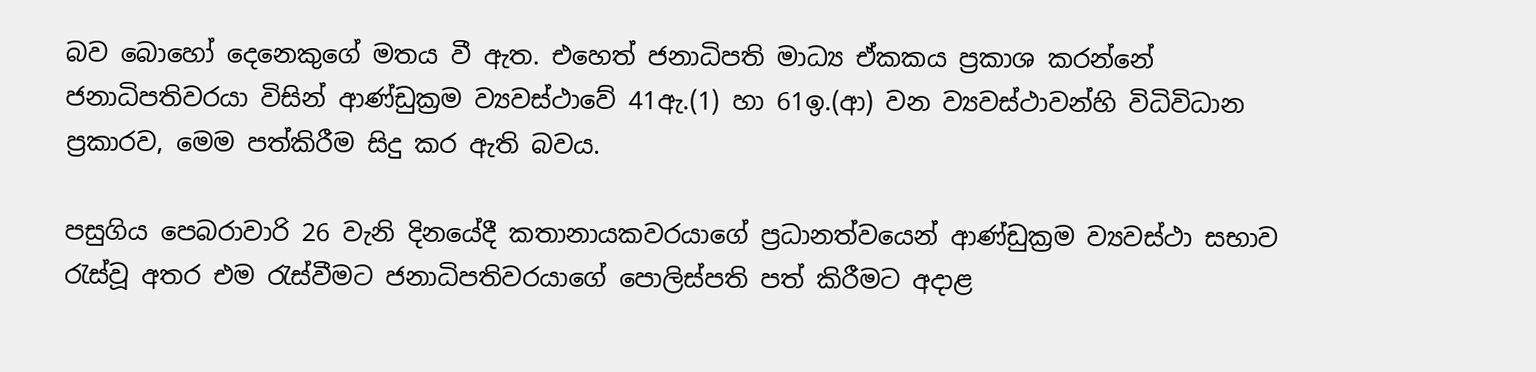බව බොහෝ දෙනෙකුගේ මතය වී ඇත. එහෙත් ජනාධිපති මාධ්‍ය ඒකකය ප්‍රකාශ කරන්නේ ජනාධිපතිවරයා විසින් ආණ්ඩුක්‍රම ව්‍යවස්ථාවේ 41ඇ.(1) හා 61ඉ.(ආ) වන ව්‍යවස්ථාවන්හි විධිවිධාන ප්‍රකාරව, මෙම පත්කිරීම සිදු කර ඇති බවය.

පසුගිය පෙබරාවාරි 26 වැනි දිනයේදී කතානායකවරයාගේ ප්‍රධානත්වයෙන් ආණ්ඩුක්‍රම ව්‍යවස්ථා සභාව රැස්වූ අතර එම රැස්වීමට ජනාධිපතිවරයාගේ පොලිස්පති පත් කිරීමට අදාළ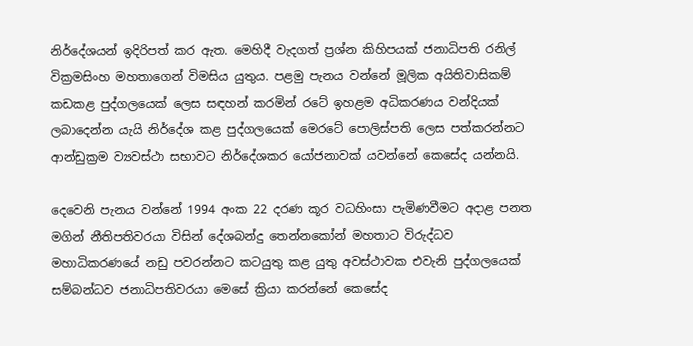නිර්දේශයන් ඉදිරිපත් කර ඇත. මෙහිදී වැදගත් ප්‍රශ්න කිහිපයක් ජනාධිපති රනිල් වික්‍රමසිංහ මහතාගෙන් විමසිය යුතුය. පළමු පැනය වන්නේ මූලික අයිතිවාසිකම් කඩකළ පුද්ගලයෙක් ලෙස සඳහන් කරමින් රටේ ඉහළම අධිකරණය වන්දියක් ලබාදෙන්න යැයි නිර්දේශ කළ පුද්ගලයෙක් මෙරටේ පොලිස්පති ලෙස පත්කරන්නට ආන්ඩුක්‍රම ව්‍යවස්ථා සභාවට නිර්දේශකර යෝජනාවක් යවන්නේ කෙසේද යන්නයි.

දෙවෙනි පැනය වන්නේ 1994 අංක 22 දරණ කූර වධහිංසා පැමිණවීමට අදාළ පනත මගින් නීතිපතිවරයා විසින් දේශබන්දු තෙන්නකෝන් මහතාට විරුද්ධව මහාධිකරණයේ නඩු පවරන්නට කටයුතු කළ යුතු අවස්ථාවක එවැනි පුද්ගලයෙක් සම්බන්ධව ජනාධිපතිවරයා මෙසේ ක්‍රියා කරන්නේ කෙසේද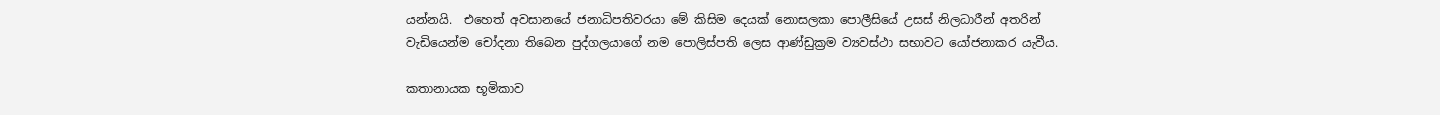යන්නයි.  එහෙත් අවසානයේ ජනාධිපතිවරයා මේ කිසිම දෙයක් නොසලකා පොලීසියේ උසස් නිලධාරීන් අතරින් වැඩියෙන්ම චෝදනා තිබෙන පුද්ගලයාගේ නම පොලිස්පති ලෙස ආණ්ඩුක්‍රම ව්‍යවස්ථා සභාවට යෝජනාකර යැවීය.

කතානායක භූමිකාව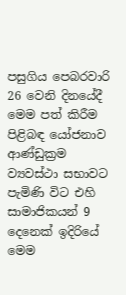පසුගිය පෙබරවාරි 26 වෙනි දිනයේදී මෙම පත් කිරීම පිළිබඳ යෝජනාව ආණ්ඩුක්‍රම ව්‍යවස්ථා සභාවට පැමිණි විට එහි සාමාජිකයන් 9 දෙනෙක් ඉදිරියේ මෙම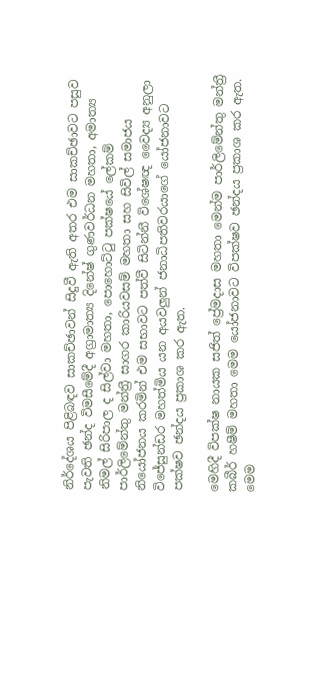නිර්දේශය පිළිබඳව සාකච්ඡාවන් සිදුවී ඇති අතර එම සාකච්ඡාවට පසුව පැවති ඡන්ද විමසීමේදී අග්‍රාමාත්‍ය දිනේෂ් ගුණවර්ධන මහතා, අමාත්‍ය නිමල් සිරිපාල ද සිල්වා මහතා, පොහොට්ටු පක්ෂයේ ලේකම් පාර්ලිමේන්තු මන්ත්‍රී සාගර කාරියවසම් මහතා සහ සිවිල් සමාජය නියෝජනය කරමින් එම සභාවට පත්වී සිටින්නී විශේෂඥ වෛද්‍ය අනුලා විජේසුන්ඩර මහත්මිය යන අයවලුන් ජනාධිපතිවරයාගේ යෝජනාවට පක්ෂව ඡන්දය ප්‍රකාශ කර ඇත.

මෙහිදී විපක්ෂ නායක සජිත් ප්‍රේමදාස මහතා මෙන්ම පාර්ලිමේන්තු මන්ත්‍රී කබීර් හෂීම් මහතා මෙම යෝජනාවට විපක්ෂව ඡන්දය ප්‍රකාශ කර ඇත. මෙම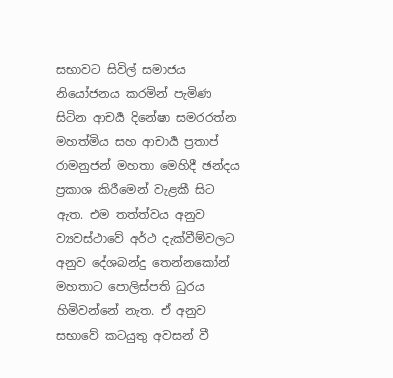සභාවට සිවිල් සමාජය නියෝජනය කරමින් පැමිණ සිටින ආචර්‍ය දිනේෂා සමරරත්න මහත්මිය සහ ආචාර්‍ය ප්‍රතාප් රාමනුජන් මහතා මෙහිදී ඡන්දය ප්‍රකාශ කිරීමෙන් වැළකී සිට ඇත. එම තත්ත්වය අනුව ව්‍යවස්ථාවේ අර්ථ දැක්වීම්වලට අනුව දේශබන්දු තෙන්නකෝන් මහතාට පොලිස්පති ධුරය හිමිවන්නේ නැත. ඒ අනුව සභාවේ කටයුතු අවසන් වී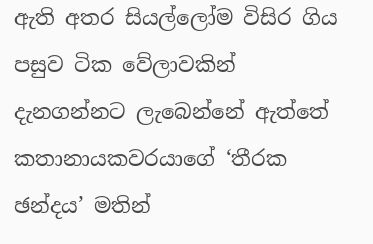ඇති අතර සියල්ලෝම විසිර ගිය පසුව ටික වේලාවකින් දැනගන්නට ලැබෙන්නේ ඇත්තේ කතානායකවරයාගේ ‘තීරක ඡන්දය’ මතින්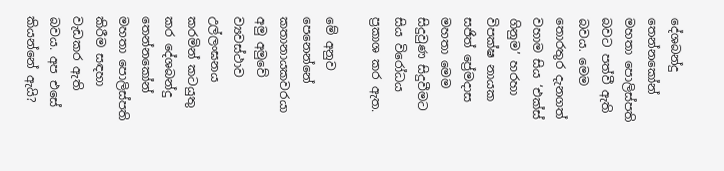දේශබන්දු තෙන්නකෝන් මහතා පොලිස්පති බවට පත්වී ඇති බවය. මෙම තොරතුර දැනගත් වහාම සිය ‘එක්ස් ගිනුම’ හරහා විපක්ෂ නායක සජිත් ප්‍රේමදාස මහතා මෙම සිදුවුණ සිදුවීමට සිය විරෝධය ප්‍රකාශ කර ඇත.

මේ අනුව පෙනෙන්නේ කතානායකවරයා අමු අමුවේ ව්‍යවස්ථාව උල්ලංඝනය කරමින් කටයුතු කර දේශබන්දු තෙන්නකෝන් මහතා පොලිස්පති කිරීම සඳහා වැඩකර ඇති බවය. අප එසේ කියන්නේ ඇයි?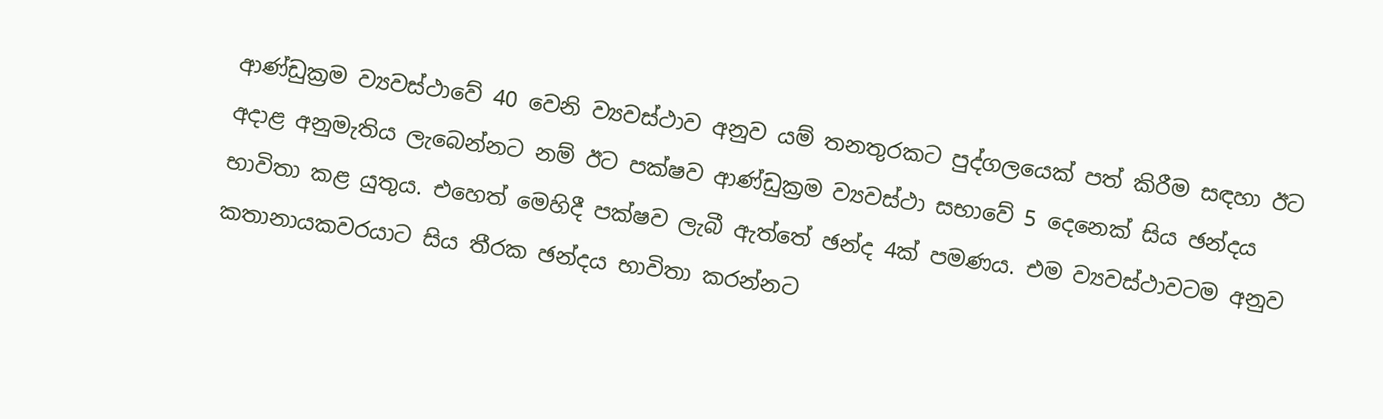ආණ්ඩුක්‍රම ව්‍යවස්ථාවේ 40 වෙනි ව්‍යවස්ථාව අනුව යම් තනතුරකට පුද්ගලයෙක් පත් කිරීම සඳහා ඊට අදාළ අනුමැතිය ලැබෙන්නට නම් ඊට පක්ෂව ආණ්ඩුක්‍රම ව්‍යවස්ථා සභාවේ 5 දෙනෙක් සිය ඡන්දය භාවිතා කළ යුතුය. එහෙත් මෙහිදී පක්ෂව ලැබී ඇත්තේ ඡන්ද 4ක් පමණය. එම ව්‍යවස්ථාවටම අනුව කතානායකවරයාට සිය තීරක ඡන්දය භාවිතා කරන්නට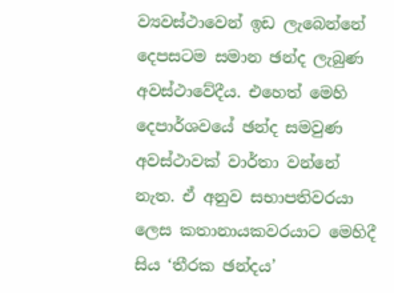ව්‍යවස්ථාවෙන් ඉඩ ලැබෙන්නේ දෙපසටම සමාන ඡන්ද ලැබුණ අවස්ථාවේදීය. එහෙත් මෙහි දෙපාර්ශවයේ ඡන්ද සමවුණ අවස්ථාවක් වාර්තා වන්නේ නැත. ඒ අනුව සභාපතිවරයා ලෙස කතානායකවරයාට මෙහිදී සිය ‘තීරක ඡන්දය’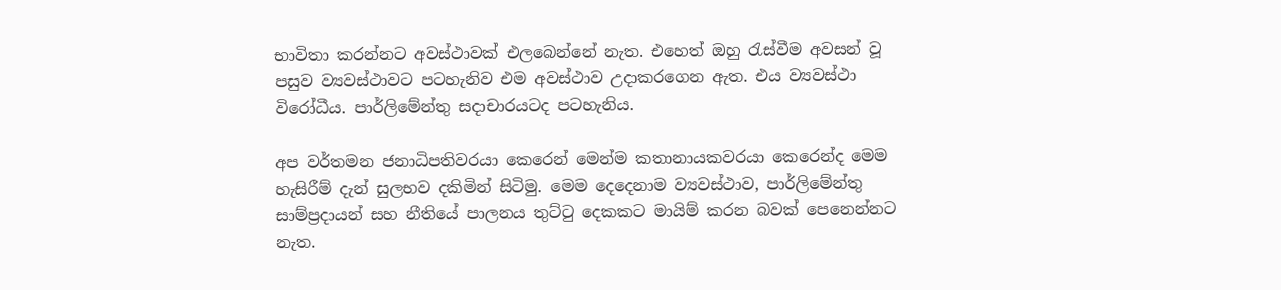භාවිතා කරන්නට අවස්ථාවක් එලබෙන්නේ නැත. එහෙත් ඔහු රැස්වීම අවසන් වූ පසුව ව්‍යවස්ථාවට පටහැනිව එම අවස්ථාව උදාකරගෙන ඇත. එය ව්‍යවස්ථා විරෝධීය. පාර්ලිමේන්තු සදාචාරයටද පටහැනිය.

අප වර්තමන ජනාධිපතිවරයා කෙරෙන් මෙන්ම කතානායකවරයා කෙරෙන්ද මෙම හැසිරීම් දැන් සුලභව දකිමින් සිටිමු. මෙම දෙදෙනාම ව්‍යවස්ථාව, පාර්ලිමේන්තු සාම්ප්‍රදායන් සහ නීතියේ පාලනය තුට්ටු දෙකකට මායිම් කරන බවක් පෙනෙන්නට නැත.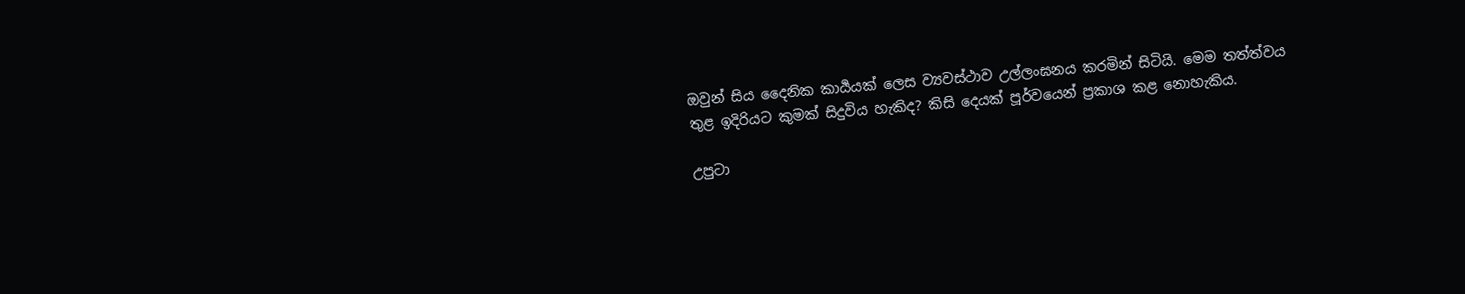ඔවුන් සිය දෛනික කාර්‍යයක් ලෙස ව්‍යවස්ථාව උල්ලංඝනය කරමින් සිටියි. මෙම තත්ත්වය තුළ ඉදිරියට කුමක් සිදුවිය හැකිද? කිසි දෙයක් පූර්වයෙන් ප්‍රකාශ කළ නොහැකිය.

උපුටා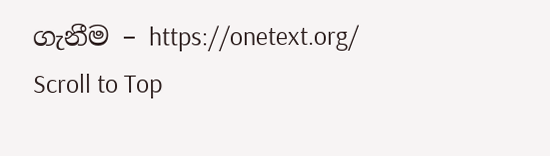ගැනීම – https://onetext.org/
Scroll to Top